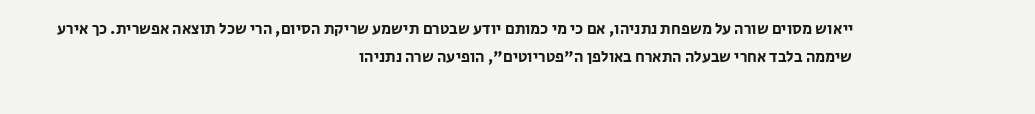ייאוש מסוים שורה על משפחת נתניהו, אם כי מי כמותם יודע שבטרם תישמע שריקת הסיום, הרי שכל תוצאה אפשרית. כך אירע שיממה בלבד אחרי שבעלה התארח באולפן ה"פטריוטים", הופיעה שרה נתניהו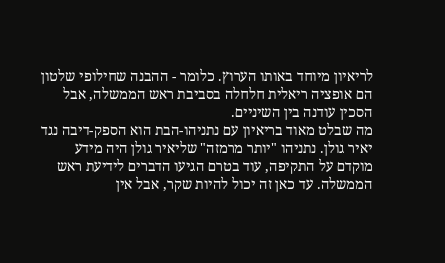לריאיון מיוחד באותו הערוץ. כלומר - ההבנה שחילופי שלטון הם אופציה ריאלית חלחלה בסביבת ראש הממשלה, אבל הסכין עודנה בין השיניים.
מה שבלט מאוד בריאיון עם נתניהו-הבת הוא הספק-דיבה נגד יאיר גולן. נתניהו "יותר מרמזה" שליאיר גולן היה מידע מוקדם על התקיפה, עוד בטרם הגיעו הדברים לידיעת ראש הממשלה. עד כאן זה יכול להיות שקר, אבל אין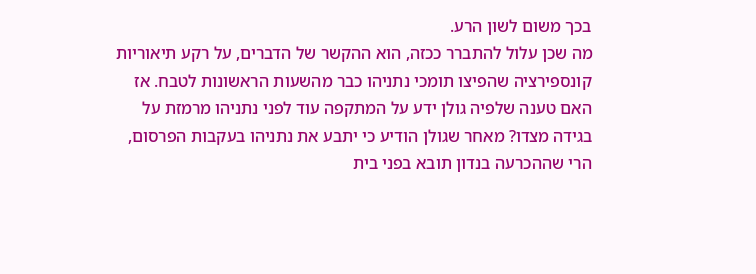בכך משום לשון הרע.
מה שכן עלול להתברר ככזה, הוא ההקשר של הדברים, על רקע תיאוריות קונספירציה שהפיצו תומכי נתניהו כבר מהשעות הראשונות לטבח. אז האם טענה שלפיה גולן ידע על המתקפה עוד לפני נתניהו מרמזת על בגידה מצדו? מאחר שגולן הודיע כי יתבע את נתניהו בעקבות הפרסום, הרי שההכרעה בנדון תובא בפני בית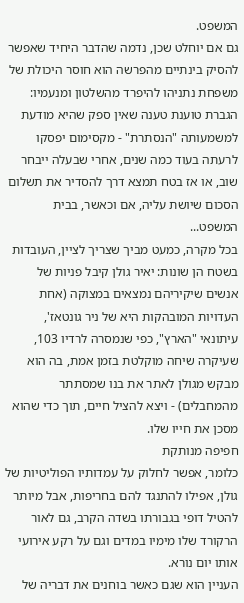המשפט.
גם אם יוחלט שכן, נדמה שהדבר היחיד שאפשר להסיק בינתיים מהפרשה הוא חוסר היכולת של משפחת נתניהו להיפרד מהשלטון ומנעמיו: הגברת טוענת טענה שאין ספק שהיא מודעת למשמעותה "הנסתרת" - מקסימום יפסקו לרעתה בעוד כמה שנים, אחרי שבעלה ייבחר שוב, או אז בטח תמצא דרך להסדיר את תשלום הסכום שיושת עליה, אם וכאשר, בבית המשפט...
בכל מקרה, כמעט מביך שצריך לציין, העובדות בשטח הן שונות: יאיר גולן קיבל פניות של אנשים שיקיריהם נמצאים במצוקה (אחת העדויות המובהקות היא של ניר גונטאז', עיתונאי "הארץ", כפי שנמסרה לרדיו 103, שעיקרה שיחה מוקלטת בזמן אמת, בה הוא מבקש מגולן לאתר את בנו שמסתתר מהמחבלים) - ויצא להציל חיים, תוך כדי שהוא מסכן את חייו שלו.
חפיפה מנותקת
כלומר, אפשר לחלוק על עמדותיו הפוליטיות של גולן, אפילו להתנגד להם בחריפות, אבל מיותר להטיל דופי בגבורתו בשדה הקרב, גם לאור הרקורד שלו מימיו במדים וגם על רקע אירועי אותו יום נורא.
העניין הוא שגם כאשר בוחנים את דבריה של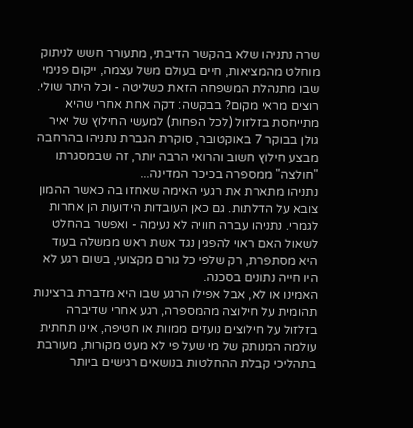שרה נתניהו שלא בהקשר הדיבתי, מתעורר חשש לניתוק מוחלט מהמציאות, חיים בעולם משל עצמה, ייקום פנימי שבו מתנהלת המשפחה הזאת כשליטה - וכל היתר שולי.
רוצים מראי מקום? בבקשה: דקה אחת אחרי שהיא מתייחסת בזלזול (לכל הפחות) למעשי החילוץ של יאיר גולן בבוקר 7 באוקטובר, סוקרת הגברת נתניהו בהרחבה מבצע חילוץ חשוב והרואי הרבה יותר, זה שבמסגרתו "חולצה" ממספרה בכיכר המדינה...
נתניהו מתארת את רגעי האימה שאחזו בה כאשר ההמון צובא על הדלתות. גם כאן העובדות הידועות הן אחרות לגמרי. נתניהו עברה חוויה לא נעימה - ואפשר בהחלט לשאול האם ראוי להפגין נגד אשת ראש ממשלה בעוד היא מסתפרת, רק שלפי כל גורם מקצועי, בשום רגע לא היו חייה נתונים בסכנה.
האמינו או לא, אבל אפילו הרגע שבו היא מדברת ברצינות תהומית על חילוצה מהמספרה, רגע אחרי שדיברה בזלזול על חילוצים נועזים ממוות או חטיפה, אינו תחתית עולמה המנותק של מי שעל פי לא מעט מקורות, מעורבת בתהליכי קבלת ההחלטות בנושאים רגישים ביותר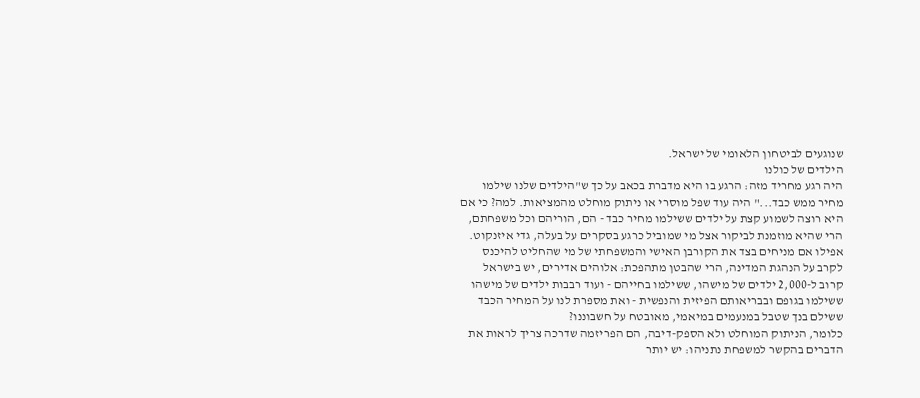שנוגעים לביטחון הלאומי של ישראל.
הילדים של כולנו
היה רגע מחריד מזה: הרגע בו היא מדברת בכאב על כך ש"הילדים שלנו שילמו מחיר ממש כבד..." היה עוד שפל מוסרי או ניתוק מוחלט מהמציאות. למה? כי אם היא רוצה לשמוע קצת על ילדים ששילמו מחיר כבד - הם, הוריהם וכל משפחתם, הרי שהיא מוזמנת לביקור אצל מי שמוביל כרגע בסקרים על בעלה, גדי איזנקוט.
אפילו אם מניחים בצד את הקורבן האישי והמשפחתי של מי שהחליט להיכנס לקרב על הנהגת המדינה, הרי שהבטן מתהפכת: אלוהים אדירים, יש בישראל קרוב ל-2,000 ילדים של מישהו, ששילמו בחייהם - ועוד רבבות ילדים של מישהו ששילמו בגופם ובבריאותם הפיזית והנפשית - ואת מספרת לנו על המחיר הכבד ששילם בנך שטבל במנעמים במיאמי, מאובטח על חשבוננו?
כלומר, הניתוק המוחלט ולא הספק-דיבה, הם הפריזמה שדרכה צריך לראות את הדברים בהקשר למשפחת נתניהו: יש יותר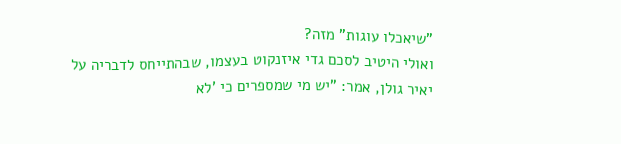"שיאכלו עוגות" מזה?
ואולי היטיב לסכם גדי איזנקוט בעצמו, שבהתייחס לדבריה על יאיר גולן, אמר: "יש מי שמספרים כי 'לא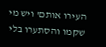העירו אותם' ויש מי שקמו והסתערו בלי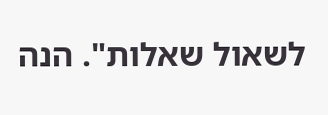לשאול שאלות". הנה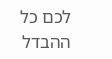לכם כל ההבדל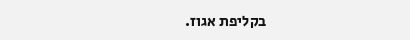בקליפת אגוז.